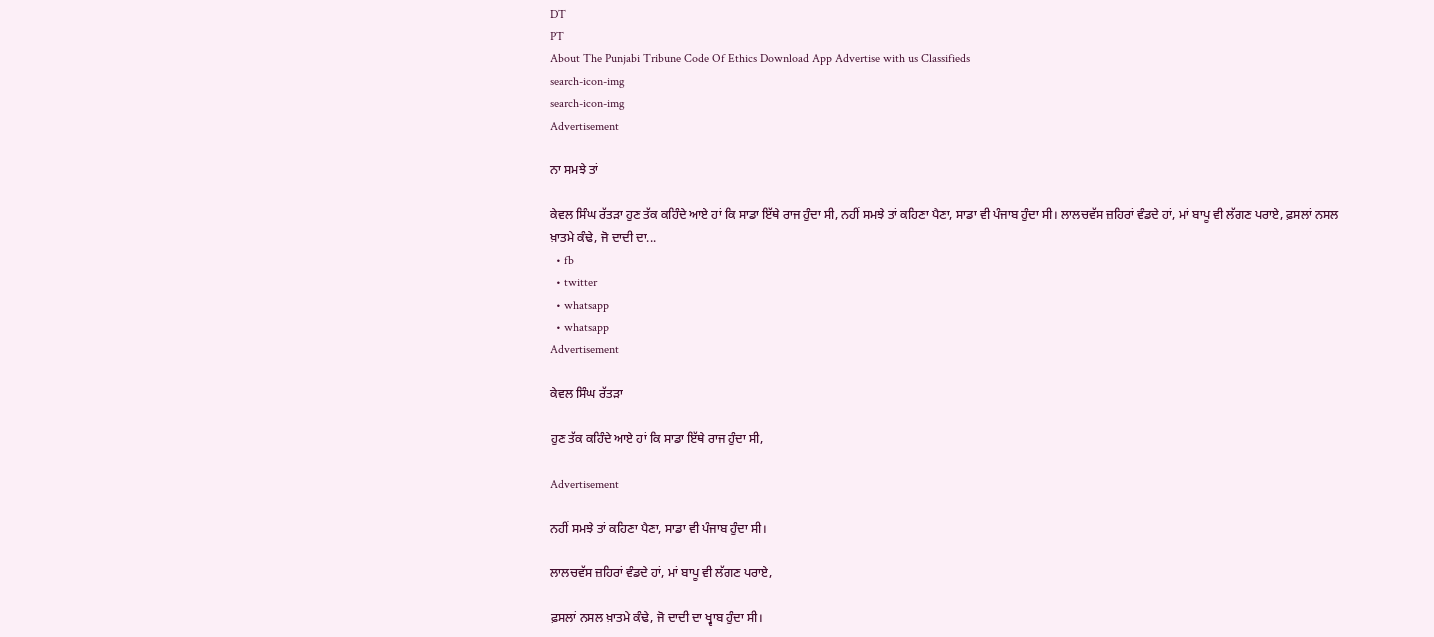DT
PT
About The Punjabi Tribune Code Of Ethics Download App Advertise with us Classifieds
search-icon-img
search-icon-img
Advertisement

ਨਾ ਸਮਝੇ ਤਾਂ

ਕੇਵਲ ਸਿੰਘ ਰੱਤੜਾ ਹੁਣ ਤੱਕ ਕਹਿੰਦੇ ਆਏ ਹਾਂ ਕਿ ਸਾਡਾ ਇੱਥੇ ਰਾਜ ਹੁੰਦਾ ਸੀ, ਨਹੀਂ ਸਮਝੇ ਤਾਂ ਕਹਿਣਾ ਪੈਣਾ, ਸਾਡਾ ਵੀ ਪੰਜਾਬ ਹੁੰਦਾ ਸੀ। ਲਾਲਚਵੱਸ ਜ਼ਹਿਰਾਂ ਵੰਡਦੇ ਹਾਂ, ਮਾਂ ਬਾਪੂ ਵੀ ਲੱਗਣ ਪਰਾਏ, ਫ਼ਸਲਾਂ ਨਸਲ ਖ਼ਾਤਮੇ ਕੰਢੇ, ਜੋ ਦਾਦੀ ਦਾ...
  • fb
  • twitter
  • whatsapp
  • whatsapp
Advertisement

ਕੇਵਲ ਸਿੰਘ ਰੱਤੜਾ

ਹੁਣ ਤੱਕ ਕਹਿੰਦੇ ਆਏ ਹਾਂ ਕਿ ਸਾਡਾ ਇੱਥੇ ਰਾਜ ਹੁੰਦਾ ਸੀ,

Advertisement

ਨਹੀਂ ਸਮਝੇ ਤਾਂ ਕਹਿਣਾ ਪੈਣਾ, ਸਾਡਾ ਵੀ ਪੰਜਾਬ ਹੁੰਦਾ ਸੀ।

ਲਾਲਚਵੱਸ ਜ਼ਹਿਰਾਂ ਵੰਡਦੇ ਹਾਂ, ਮਾਂ ਬਾਪੂ ਵੀ ਲੱਗਣ ਪਰਾਏ,

ਫ਼ਸਲਾਂ ਨਸਲ ਖ਼ਾਤਮੇ ਕੰਢੇ, ਜੋ ਦਾਦੀ ਦਾ ਖ੍ਵਾਬ ਹੁੰਦਾ ਸੀ।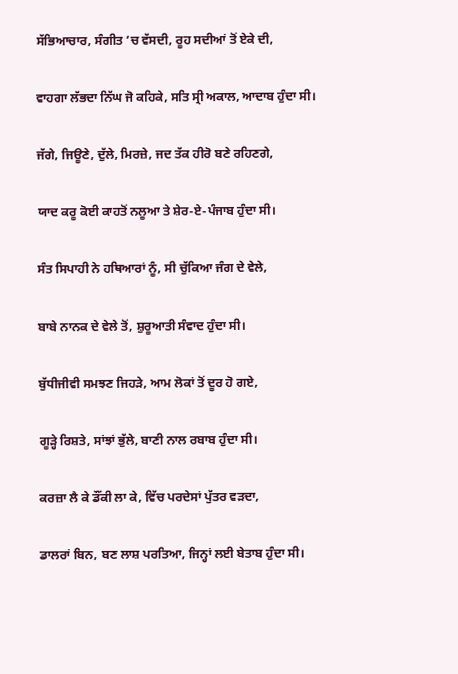ਸੱਭਿਆਚਾਰ, ਸੰਗੀਤ ’ਚ ਵੱਸਦੀ, ਰੂਹ ਸਦੀਆਂ ਤੋਂ ਏਕੇ ਦੀ,

ਵਾਹਗਾ ਲੱਭਦਾ ਨਿੱਘ ਜੋ ਕਹਿਕੇ, ਸਤਿ ਸ੍ਰੀ ਅਕਾਲ, ਆਦਾਬ ਹੁੰਦਾ ਸੀ।

ਜੱਗੇ, ਜਿਊਣੇ, ਦੁੱਲੇ, ਮਿਰਜ਼ੇ, ਜਦ ਤੱਕ ਹੀਰੋ ਬਣੇ ਰਹਿਣਗੇ,

ਯਾਦ ਕਰੂ ਕੋਈ ਕਾਹਤੋਂ ਨਲੂਆ ਤੇ ਸ਼ੇਰ-ਏ-ਪੰਜਾਬ ਹੁੰਦਾ ਸੀ।

ਸੰਤ ਸਿਪਾਹੀ ਨੇ ਹਥਿਆਰਾਂ ਨੂੰ, ਸੀ ਚੁੱਕਿਆ ਜੰਗ ਦੇ ਵੇਲੇ,

ਬਾਬੇ ਨਾਨਕ ਦੇ ਵੇਲੇ ਤੋਂ, ਸ਼ੁਰੂਆਤੀ ਸੰਵਾਦ ਹੁੰਦਾ ਸੀ।

ਬੁੱਧੀਜੀਵੀ ਸਮਝਣ ਜਿਹੜੇ, ਆਮ ਲੋਕਾਂ ਤੋਂ ਦੂਰ ਹੋ ਗਏ,

ਗੂੜ੍ਹੇ ਰਿਸ਼ਤੇ, ਸਾਂਝਾਂ ਭੁੱਲੇ, ਬਾਣੀ ਨਾਲ ਰਬਾਬ ਹੁੰਦਾ ਸੀ।

ਕਰਜ਼ਾ ਲੈ ਕੇ ਡੌਂਕੀ ਲਾ ਕੇ, ਵਿੱਚ ਪਰਦੇਸਾਂ ਪੁੱਤਰ ਵੜਦਾ,

ਡਾਲਰਾਂ ਬਿਨ, ਬਣ ਲਾਸ਼ ਪਰਤਿਆ, ਜਿਨ੍ਹਾਂ ਲਈ ਬੇਤਾਬ ਹੁੰਦਾ ਸੀ।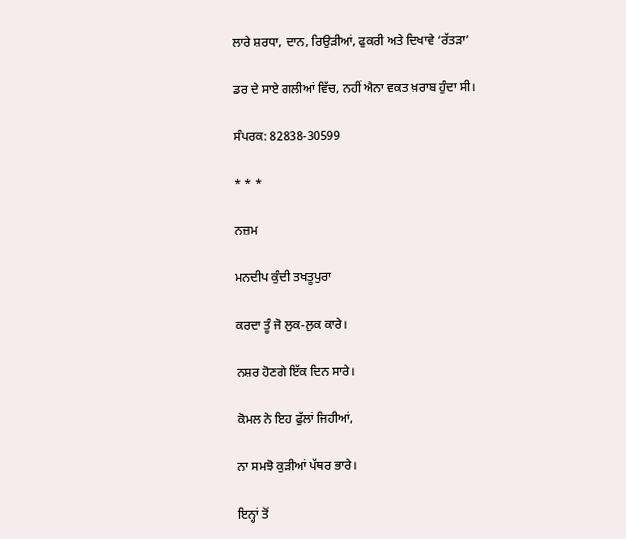ਲਾਰੇ ਸ਼ਰਧਾ, ਦਾਨ, ਰਿਉੜੀਆਂ, ਫੁਕਰੀ ਅਤੇ ਦਿਖਾਵੇ ‘ਰੱਤੜਾ’

ਡਰ ਦੇ ਸਾਏ ਗਲੀਆਂ ਵਿੱਚ, ਨਹੀਂ ਐਨਾ ਵਕਤ ਖ਼ਰਾਬ ਹੁੰਦਾ ਸੀ।

ਸੰਪਰਕ: 82838-30599

* * *

ਨਜ਼ਮ

ਮਨਦੀਪ ਕੁੰਦੀ ਤਖਤੂਪੁਰਾ

ਕਰਦਾ ਤੂੰ ਜੋ ਲੁਕ-ਲੁਕ ਕਾਰੇ।

ਨਸ਼ਰ ਹੋਣਗੇ ਇੱਕ ਦਿਨ ਸਾਰੇ।

ਕੋਮਲ ਨੇ ਇਹ ਫੁੱਲਾਂ ਜਿਹੀਆਂ,

ਨਾ ਸਮਝੋ ਕੁੜੀਆਂ ਪੱਥਰ ਭਾਰੇ।

ਇਨ੍ਹਾਂ ਤੋਂ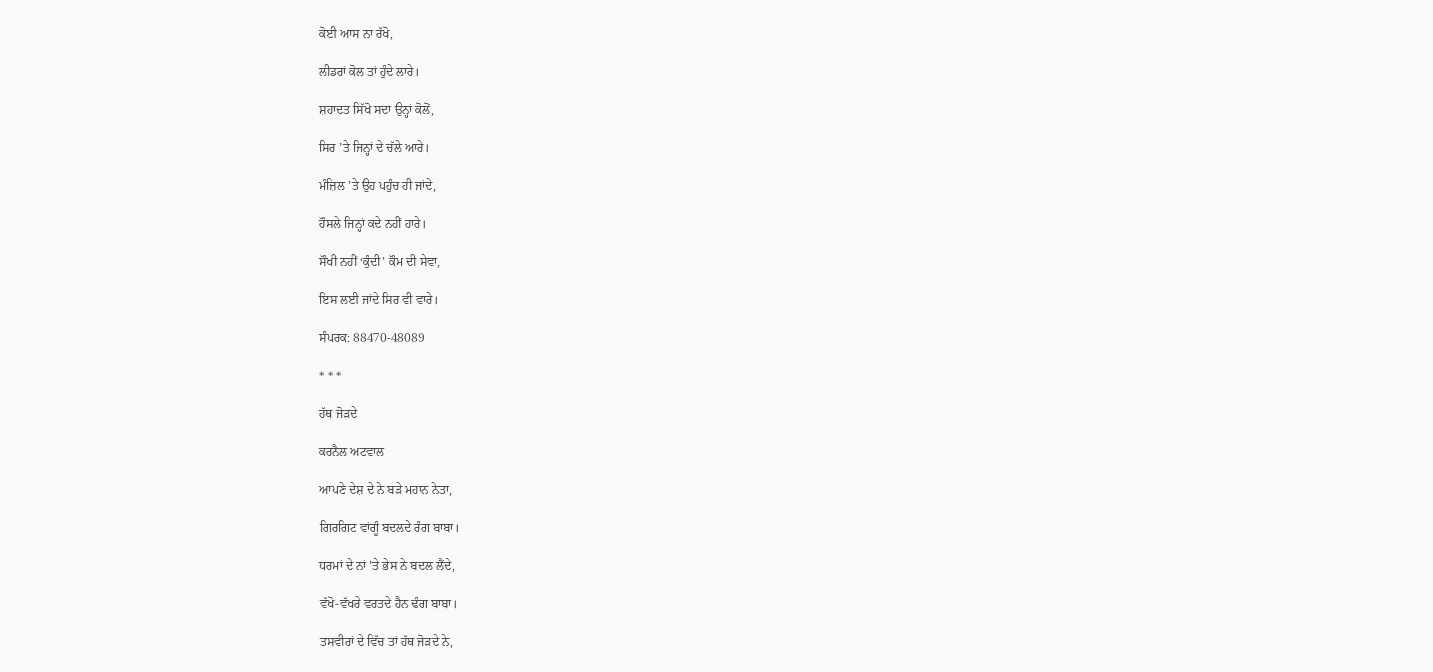ਕੋਈ ਆਸ ਨਾ ਰੱਖੋ,

ਲੀਡਰਾਂ ਕੋਲ ਤਾਂ ਹੁੰਦੇ ਲਾਰੇ।

ਸ਼ਹਾਦਤ ਸਿੱਖੋ ਸਦਾ ਉਨ੍ਹਾਂ ਕੋਲੋਂ,

ਸਿਰ ’ਤੇ ਜਿਨ੍ਹਾਂ ਦੇ ਚੱਲੇ ਆਰੇ।

ਮੰਜ਼ਿਲ ’ਤੇ ਉਹ ਪਹੁੰਚ ਹੀ ਜਾਂਦੇ,

ਹੌਸਲੇ ਜਿਨ੍ਹਾਂ ਕਦੇ ਨਹੀਂ ਹਾਰੇ।

ਸੌਖੀ ਨਹੀਂ ‘ਕੁੰਦੀ’ ਕੌਮ ਦੀ ਸੇਵਾ,

ਇਸ ਲਈ ਜਾਂਦੇ ਸਿਰ ਵੀ ਵਾਰੇ।

ਸੰਪਰਕ: 88470-48089

* * *

ਹੱਥ ਜੋੜਦੇ

ਕਰਨੈਲ ਅਟਵਾਲ

ਆਪਣੇ ਦੇਸ਼ ਦੇ ਨੇ ਬੜੇ ਮਹਾਨ ਨੇਤਾ,

ਗਿਰਗਿਟ ਵਾਂਗੂੰ ਬਦਲਦੇ ਰੰਗ ਬਾਬਾ।

ਧਰਮਾਂ ਦੇ ਨਾਂ ’ਤੇ ਭੇਸ ਨੇ ਬਦਲ ਲੈਂਦੇ,

ਵੱਖੋ-ਵੱਖਰੇ ਵਰਤਦੇ ਹੈਨ ਢੰਗ ਬਾਬਾ।

ਤਸਵੀਰਾਂ ਦੇ ਵਿੱਚ ਤਾਂ ਹੱਥ ਜੋੜਦੇ ਨੇ,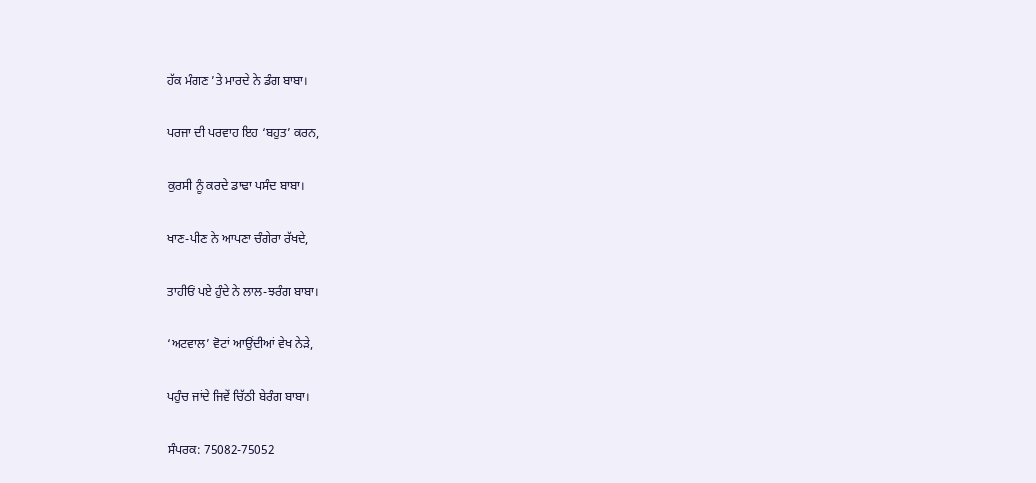ਹੱਕ ਮੰਗਣ ’ਤੇ ਮਾਰਦੇ ਨੇ ਡੰਗ ਬਾਬਾ।

ਪਰਜਾ ਦੀ ਪਰਵਾਹ ਇਹ ‘ਬਹੁਤ’ ਕਰਨ,

ਕੁਰਸੀ ਨੂੰ ਕਰਦੇ ਡਾਢਾ ਪਸੰਦ ਬਾਬਾ।

ਖਾਣ-ਪੀਣ ਨੇ ਆਪਣਾ ਚੰਗੇਰਾ ਰੱਖਦੇ,

ਤਾਹੀਓਂ ਪਏ ਹੁੰਦੇ ਨੇ ਲਾਲ-ਝਰੰਗ ਬਾਬਾ।

‘ਅਟਵਾਲ’ ਵੋਟਾਂ ਆਉਂਦੀਆਂ ਵੇਖ ਨੇੜੇ,

ਪਹੁੰਚ ਜਾਂਦੇ ਜਿਵੇਂ ਚਿੱਠੀ ਬੇਰੰਗ ਬਾਬਾ।

ਸੰਪਰਕ: 75082-75052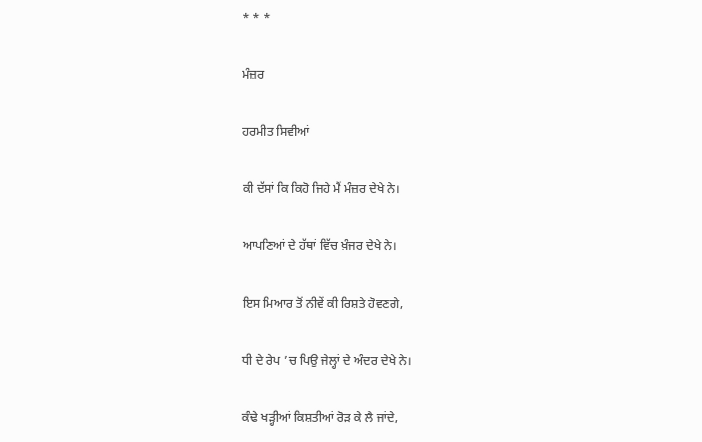* * *

ਮੰਜ਼ਰ

ਹਰਮੀਤ ਸਿਵੀਆਂ

ਕੀ ਦੱਸਾਂ ਕਿ ਕਿਹੋ ਜਿਹੇ ਮੈਂ ਮੰਜ਼ਰ ਦੇਖੇ ਨੇ।

ਆਪਣਿਆਂ ਦੇ ਹੱਥਾਂ ਵਿੱਚ ਖ਼ੰਜਰ ਦੇਖੇ ਨੇ।

ਇਸ ਮਿਆਰ ਤੋਂ ਨੀਵੇਂ ਕੀ ਰਿਸ਼ਤੇ ਹੋਵਣਗੇ,

ਧੀ ਦੇ ਰੇਪ ’ਚ ਪਿਉ ਜੇਲ੍ਹਾਂ ਦੇ ਅੰਦਰ ਦੇਖੇ ਨੇ।

ਕੰਢੇ ਖੜ੍ਹੀਆਂ ਕਿਸ਼ਤੀਆਂ ਰੋੜ ਕੇ ਲੈ ਜਾਂਦੇ,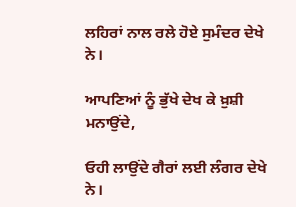ਲਹਿਰਾਂ ਨਾਲ ਰਲੇ ਹੋਏ ਸੁਮੰਦਰ ਦੇਖੇ ਨੇ।

ਆਪਣਿਆਂ ਨੂੰ ਭੁੱਖੇ ਦੇਖ ਕੇ ਖ਼ੁਸ਼ੀ ਮਨਾਉਂਦੇ,

ਓਹੀ ਲਾਉਂਦੇ ਗੈਰਾਂ ਲਈ ਲੰਗਰ ਦੇਖੇ ਨੇ।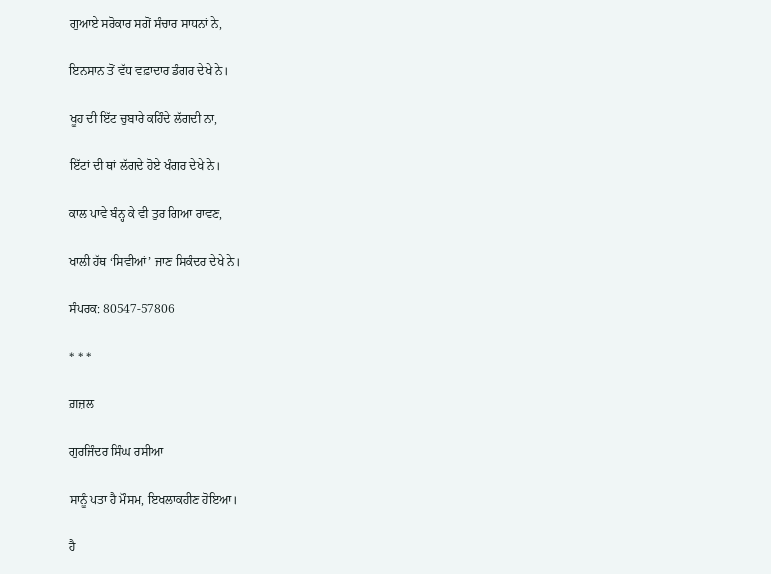ਗੁਆਏ ਸਰੋਕਾਰ ਸਗੋਂ ਸੰਚਾਰ ਸਾਧਨਾਂ ਨੇ,

ਇਨਸਾਨ ਤੋਂ ਵੱਧ ਵਫ਼ਾਦਾਰ ਡੰਗਰ ਦੇਖੇ ਨੇ।

ਖੂਹ ਦੀ ਇੱਟ ਚੁਬਾਰੇ ਕਹਿੰਦੇ ਲੱਗਦੀ ਨਾ,

ਇੱਟਾਂ ਦੀ ਥਾਂ ਲੱਗਦੇ ਹੋਏ ਖੰਗਰ ਦੇਖੇ ਨੇ।

ਕਾਲ ਪਾਵੇ ਬੰਨ੍ਹ ਕੇ ਵੀ ਤੁਰ ਗਿਆ ਰਾਵਣ,

ਖਾਲੀ ਹੱਥ ‘ਸਿਵੀਆਂ’ ਜਾਣ ਸਿਕੰਦਰ ਦੇਖੇ ਨੇ।

ਸੰਪਰਕ: 80547-57806

* * *

ਗ਼ਜ਼ਲ

ਗੁਰਜਿੰਦਰ ਸਿੰਘ ਰਸੀਆ

ਸਾਨੂੰ ਪਤਾ ਹੈ ਮੌਸਮ, ਇਖਲਾਕਹੀਣ ਹੋਇਆ।

ਹੈ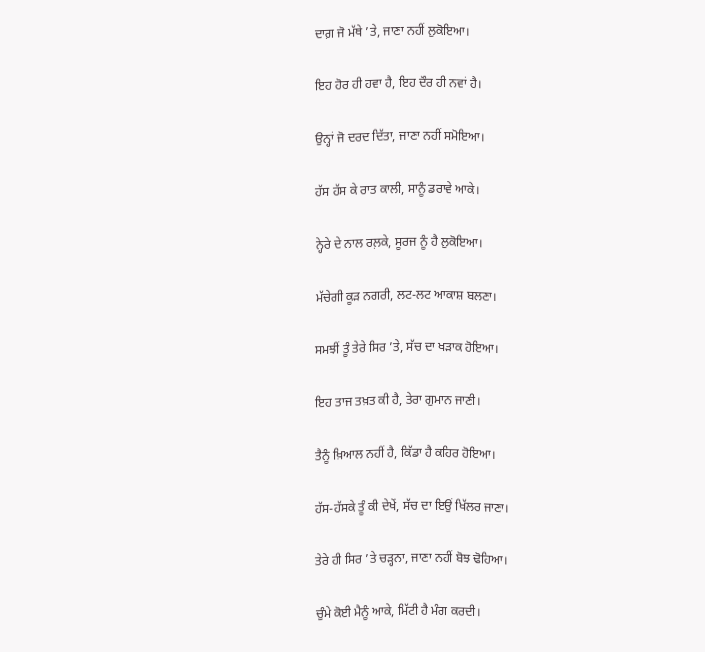ਦਾਗ਼ ਜੋ ਮੱਥੇ ’ਤੇ, ਜਾਣਾ ਨਹੀਂ ਲੁਕੋਇਆ।

ਇਹ ਹੋਰ ਹੀ ਹਵਾ ਹੈ, ਇਹ ਦੌਰ ਹੀ ਨਵਾਂ ਹੈ।

ਉਨ੍ਹਾਂ ਜੋ ਦਰਦ ਦਿੱਤਾ, ਜਾਣਾ ਨਹੀਂ ਸਮੋਇਆ।

ਹੱਸ ਹੱਸ ਕੇ ਰਾਤ ਕਾਲੀ, ਸਾਨੂੰ ਡਰਾਵੇ ਆਕੇ।

ਨ੍ਹੇਰੇ ਦੇ ਨਾਲ ਰਲ਼ਕੇ, ਸੂਰਜ ਨੂੰ ਹੈ ਲੁਕੋਇਆ।

ਮੱਚੇਗੀ ਕੂੜ ਨਗਰੀ, ਲਟ-ਲਟ ਆਕਾਸ਼ ਬਲਣਾ।

ਸਮਝੀਂ ਤੂੰ ਤੇਰੇ ਸਿਰ ’ਤੇ, ਸੱਚ ਦਾ ਖੜਾਕ ਹੋਇਆ।

ਇਹ ਤਾਜ ਤਖ਼ਤ ਕੀ ਹੈ, ਤੇਰਾ ਗੁਮਾਨ ਜਾਣੀ।

ਤੈਨੂੰ ਖ਼ਿਆਲ ਨਹੀਂ ਹੈ, ਕਿੱਡਾ ਹੈ ਕਹਿਰ ਹੋਇਆ।

ਹੱਸ-ਹੱਸਕੇ ਤੂੰ ਕੀ ਦੇਖੇਂ, ਸੱਚ ਦਾ ਇਉਂ ਖਿੱਲਰ ਜਾਣਾ।

ਤੇਰੇ ਹੀ ਸਿਰ ’ਤੇ ਚੜ੍ਹਨਾ, ਜਾਣਾ ਨਹੀਂ ਬੋਝ ਢੋਹਿਆ।

ਚੁੰਮੇ ਕੋਈ ਮੈਨੂੰ ਆਕੇ, ਮਿੱਟੀ ਹੈ ਮੰਗ ਕਰਦੀ।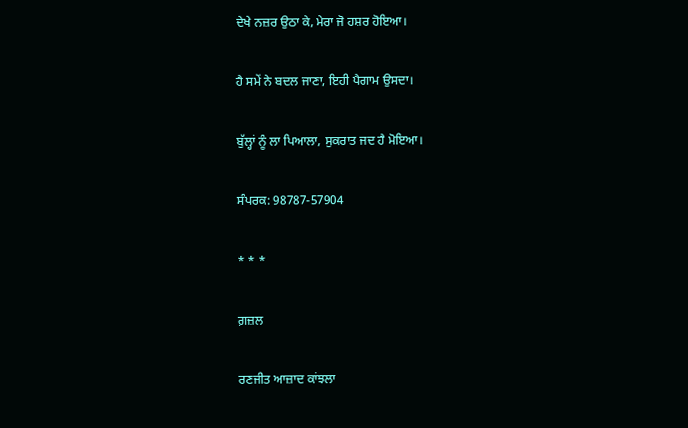ਦੇਖੇ ਨਜ਼ਰ ਉਠਾ ਕੇ, ਮੇਰਾ ਜੋ ਹਸ਼ਰ ਹੋਇਆ।

ਹੈ ਸਮੇਂ ਨੇ ਬਦਲ ਜਾਣਾ, ਇਹੀ ਪੈਗਾਮ ਉਸਦਾ।

ਬੁੱਲ੍ਹਾਂ ਨੂੰ ਲਾ ਪਿਆਲਾ, ਸੁਕਰਾਤ ਜਦ ਹੈ ਮੋਇਆ।

ਸੰਪਰਕ: 98787-57904

* * *

ਗ਼ਜ਼ਲ

ਰਣਜੀਤ ਆਜ਼ਾਦ ਕਾਂਝਲਾ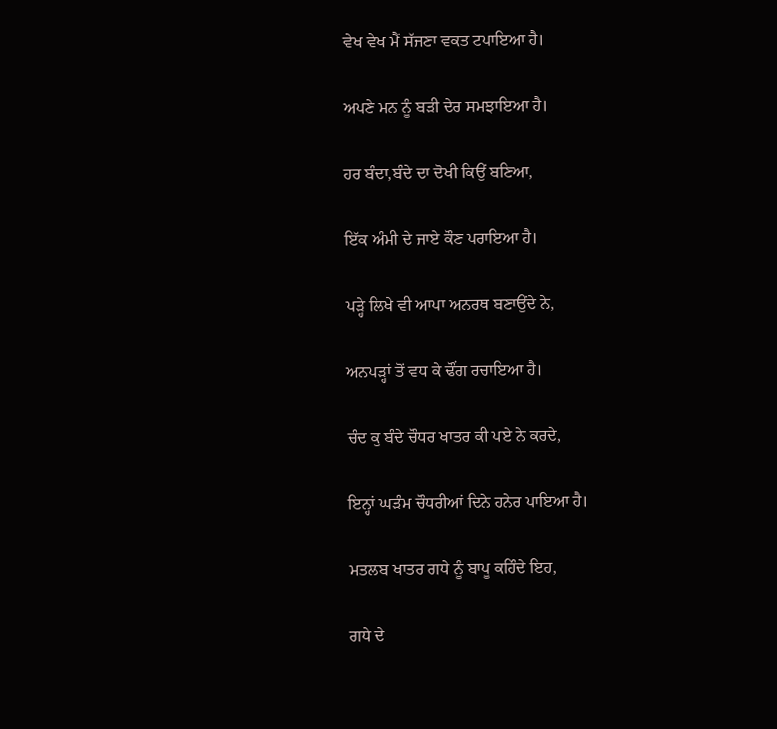ਵੇਖ ਵੇਖ ਮੈਂ ਸੱਜਣਾ ਵਕਤ ਟਪਾਇਆ ਹੈ।

ਅਪਣੇ ਮਨ ਨੂੰ ਬੜੀ ਦੇਰ ਸਮਝਾਇਆ ਹੈ।

ਹਰ ਬੰਦਾ,ਬੰਦੇ ਦਾ ਦੋਖੀ ਕਿਉਂ ਬਣਿਆ,

ਇੱਕ ਅੰਮੀ ਦੇ ਜਾਏ ਕੌਣ ਪਰਾਇਆ ਹੈ।

ਪੜ੍ਹੇ ਲਿਖੇ ਵੀ ਆਪਾ ਅਨਰਥ ਬਣਾਉਂਦੇ ਨੇ,

ਅਨਪੜ੍ਹਾਂ ਤੋਂ ਵਧ ਕੇ ਢੌਂਗ ਰਚਾਇਆ ਹੈ।

ਚੰਦ ਕੁ ਬੰਦੇ ਚੌਧਰ ਖਾਤਰ ਕੀ ਪਏ ਨੇ ਕਰਦੇ,

ਇਨ੍ਹਾਂ ਘੜੰਮ ਚੌਧਰੀਆਂ ਦਿਨੇ ਹਨੇਰ ਪਾਇਆ ਹੈ।

ਮਤਲਬ ਖਾਤਰ ਗਧੇ ਨੂੰ ਬਾਪੂ ਕਹਿੰਦੇ ਇਹ,

ਗਧੇ ਦੇ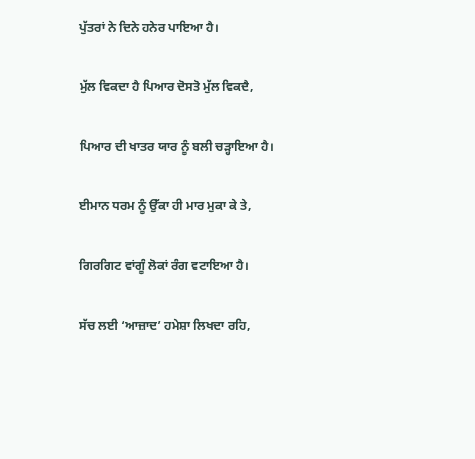ਪੁੱਤਰਾਂ ਨੇ ਦਿਨੇ ਹਨੇਰ ਪਾਇਆ ਹੈ।

ਮੁੱਲ ਵਿਕਦਾ ਹੈ ਪਿਆਰ ਦੋਸਤੋ ਮੁੱਲ ਵਿਕਦੈ,

ਪਿਆਰ ਦੀ ਖਾਤਰ ਯਾਰ ਨੂੰ ਬਲੀ ਚੜ੍ਹਾਇਆ ਹੈ।

ਈਮਾਨ ਧਰਮ ਨੂੰ ਉੱਕਾ ਹੀ ਮਾਰ ਮੁਕਾ ਕੇ ਤੇ,

ਗਿਰਗਿਟ ਵਾਂਗੂੰ ਲੋਕਾਂ ਰੰਗ ਵਟਾਇਆ ਹੈ।

ਸੱਚ ਲਈ ‘ਆਜ਼ਾਦ’ ਹਮੇਸ਼ਾ ਲਿਖਦਾ ਰਹਿ,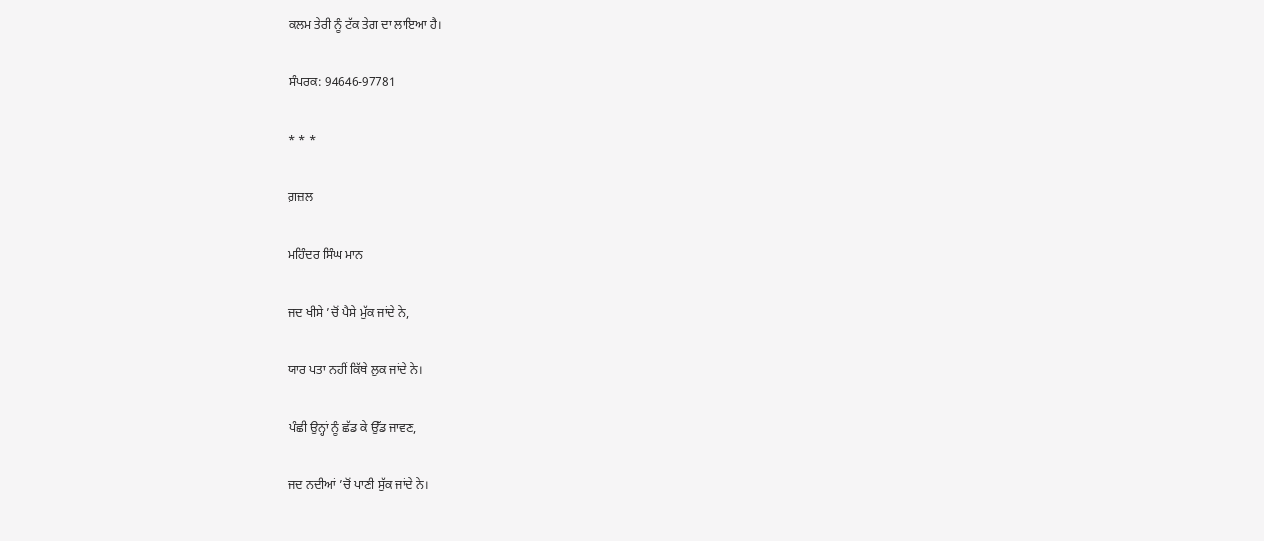ਕਲਮ ਤੇਰੀ ਨੂੰ ਟੱਕ ਤੇਗ ਦਾ ਲਾਇਆ ਹੈ।

ਸੰਪਰਕ: 94646-97781

* * *

ਗ਼ਜ਼ਲ

ਮਹਿੰਦਰ ਸਿੰਘ ਮਾਨ

ਜਦ ਖੀਸੇ ’ਚੋਂ ਪੈਸੇ ਮੁੱਕ ਜਾਂਦੇ ਨੇ,

ਯਾਰ ਪਤਾ ਨਹੀਂ ਕਿੱਥੇ ਲੁਕ ਜਾਂਦੇ ਨੇ।

ਪੰਛੀ ਉਨ੍ਹਾਂ ਨੂੰ ਛੱਡ ਕੇ ਉੱਡ ਜਾਵਣ,

ਜਦ ਨਦੀਆਂ ’ਚੋਂ ਪਾਣੀ ਸੁੱਕ ਜਾਂਦੇ ਨੇ।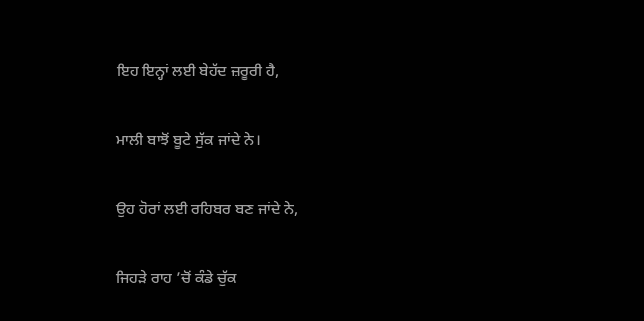ਇਹ ਇਨ੍ਹਾਂ ਲਈ ਬੇਹੱਦ ਜ਼ਰੂਰੀ ਹੈ,

ਮਾਲੀ ਬਾਝੋਂ ਬੂਟੇ ਸੁੱਕ ਜਾਂਦੇ ਨੇ।

ਉਹ ਹੋਰਾਂ ਲਈ ਰਹਿਬਰ ਬਣ ਜਾਂਦੇ ਨੇ,

ਜਿਹੜੇ ਰਾਹ ’ਚੋਂ ਕੰਡੇ ਚੁੱਕ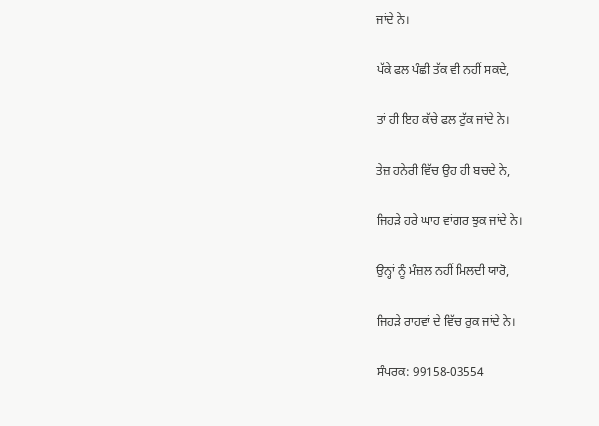ਜਾਂਦੇ ਨੇ।

ਪੱਕੇ ਫਲ ਪੰਛੀ ਤੱਕ ਵੀ ਨਹੀਂ ਸਕਦੇ,

ਤਾਂ ਹੀ ਇਹ ਕੱਚੇ ਫਲ ਟੁੱਕ ਜਾਂਦੇ ਨੇ।

ਤੇਜ਼ ਹਨੇਰੀ ਵਿੱਚ ਉਹ ਹੀ ਬਚਦੇ ਨੇ,

ਜਿਹੜੇ ਹਰੇ ਘਾਹ ਵਾਂਗਰ ਝੁਕ ਜਾਂਦੇ ਨੇ।

ਉਨ੍ਹਾਂ ਨੂੰ ਮੰਜ਼ਲ ਨਹੀਂ ਮਿਲਦੀ ਯਾਰੋ,

ਜਿਹੜੇ ਰਾਹਵਾਂ ਦੇ ਵਿੱਚ ਰੁਕ ਜਾਂਦੇ ਨੇ।

ਸੰਪਰਕ: 99158-03554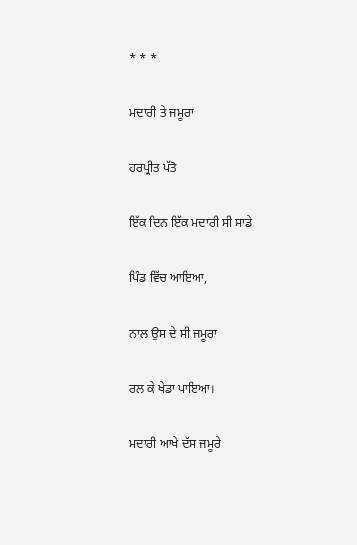* * *

ਮਦਾਰੀ ਤੇ ਜਮੂਰਾ

ਹਰਪ੍ਰੀਤ ਪੱਤੋ

ਇੱਕ ਦਿਨ ਇੱਕ ਮਦਾਰੀ ਸੀ ਸਾਡੇ

ਪਿੰਡ ਵਿੱਚ ਆਇਆ,

ਨਾਲ ਉਸ ਦੇ ਸੀ ਜਮੂਰਾ

ਰਲ ਕੇ ਖੇਡਾ ਪਾਇਆ।

ਮਦਾਰੀ ਆਖੇ ਦੱਸ ਜਮੂਰੇ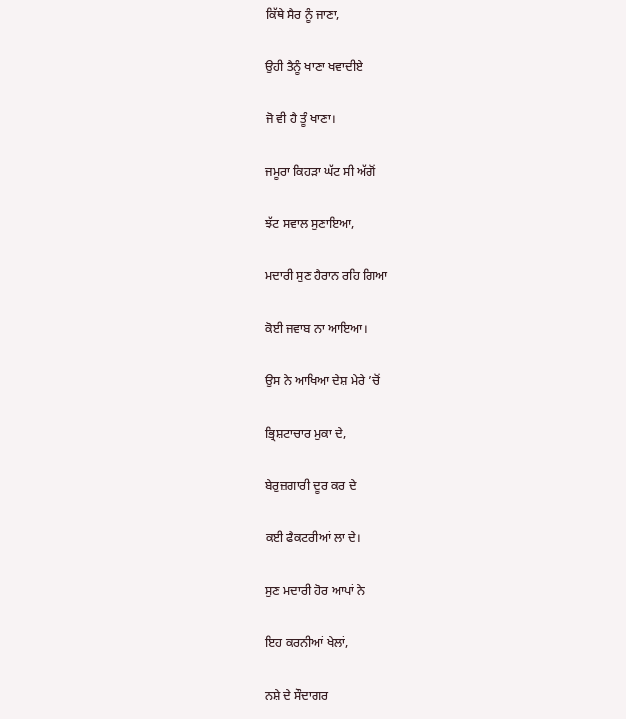ਕਿੱਥੇ ਸੈਰ ਨੂੰ ਜਾਣਾ,

ਉਹੀ ਤੈਨੂੰ ਖਾਣਾ ਖਵਾਦੀਏ

ਜੋ ਵੀ ਹੈ ਤੂੰ ਖਾਣਾ।

ਜਮੂਰਾ ਕਿਹੜਾ ਘੱਟ ਸੀ ਅੱਗੋਂ

ਝੱਟ ਸਵਾਲ ਸੁਣਾਇਆ,

ਮਦਾਰੀ ਸੁਣ ਹੈਰਾਨ ਰਹਿ ਗਿਆ

ਕੋਈ ਜਵਾਬ ਨਾ ਆਇਆ।

ਉਸ ਨੇ ਆਖਿਆ ਦੇਸ਼ ਮੇਰੇ ’ਚੋਂ

ਭ੍ਰਿਸ਼ਟਾਚਾਰ ਮੁਕਾ ਦੇ,

ਬੇਰੁਜ਼ਗਾਰੀ ਦੂਰ ਕਰ ਦੇ

ਕਈ ਫੈਕਟਰੀਆਂ ਲਾ ਦੇ।

ਸੁਣ ਮਦਾਰੀ ਹੋਰ ਆਪਾਂ ਨੇ

ਇਹ ਕਰਨੀਆਂ ਖੇਲਾਂ,

ਨਸ਼ੇ ਦੇ ਸੌਦਾਗਰ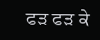ਫੜ ਫੜ ਕੇ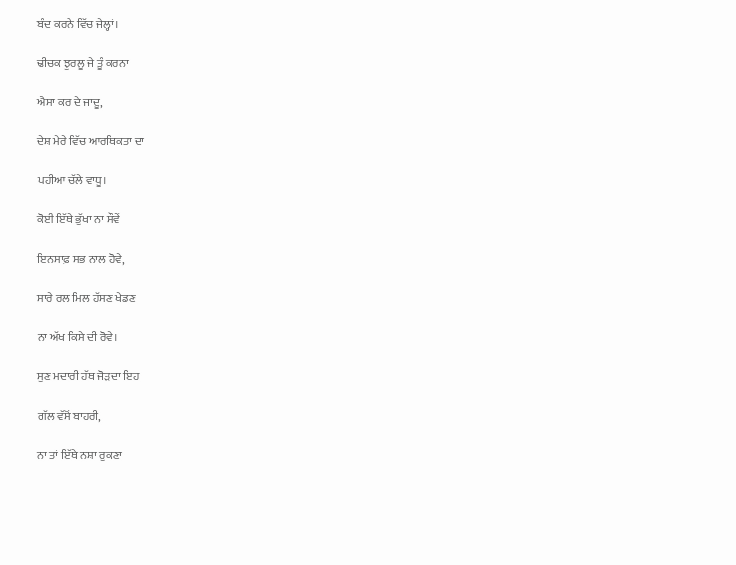ਬੰਦ ਕਰਨੇ ਵਿੱਚ ਜੇਲ੍ਹਾਂ।

ਢੀਚਕ ਝੁਰਲੂ ਜੇ ਤੂੰ ਕਰਨਾ

ਐਸਾ ਕਰ ਦੇ ਜਾਦੂ,

ਦੇਸ਼ ਮੇਰੇ ਵਿੱਚ ਆਰਥਿਕਤਾ ਦਾ

ਪਹੀਆ ਚੱਲੇ ਵਾਧੂ।

ਕੋਈ ਇੱਥੇ ਭੁੱਖਾ ਨਾ ਸੌਵੇਂ

ਇਨਸਾਫ਼ ਸਭ ਨਾਲ ਹੋਵੇ,

ਸਾਰੇ ਰਲ ਮਿਲ ਹੱਸਣ ਖੇਡਣ

ਨਾ ਅੱਖ ਕਿਸੇ ਦੀ ਰੋਵੇ।

ਸੁਣ ਮਦਾਰੀ ਹੱਥ ਜੋੜਦਾ ਇਹ

ਗੱਲ ਵੱਸੋਂ ਬਾਹਰੀ,

ਨਾ ਤਾਂ ਇੱਥੇ ਨਸ਼ਾ ਰੁਕਣਾ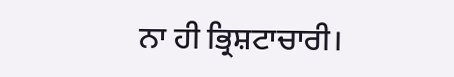ਨਾ ਹੀ ਭ੍ਰਿਸ਼ਟਾਚਾਰੀ।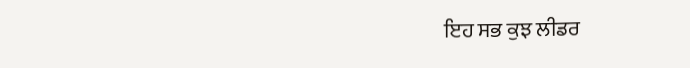ਇਹ ਸਭ ਕੁਝ ਲੀਡਰ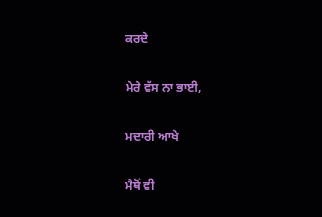ਕਰਦੇ

ਮੇਰੇ ਵੱਸ ਨਾ ਭਾਈ,

ਮਦਾਰੀ ਆਖੇ

ਮੈਥੋਂ ਵੀ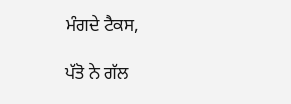ਮੰਗਦੇ ਟੈਕਸ,

ਪੱਤੋ ਨੇ ਗੱਲ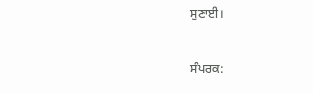ਸੁਣਾਈ।

ਸੰਪਰਕ: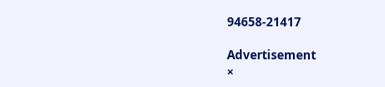94658-21417

Advertisement
×